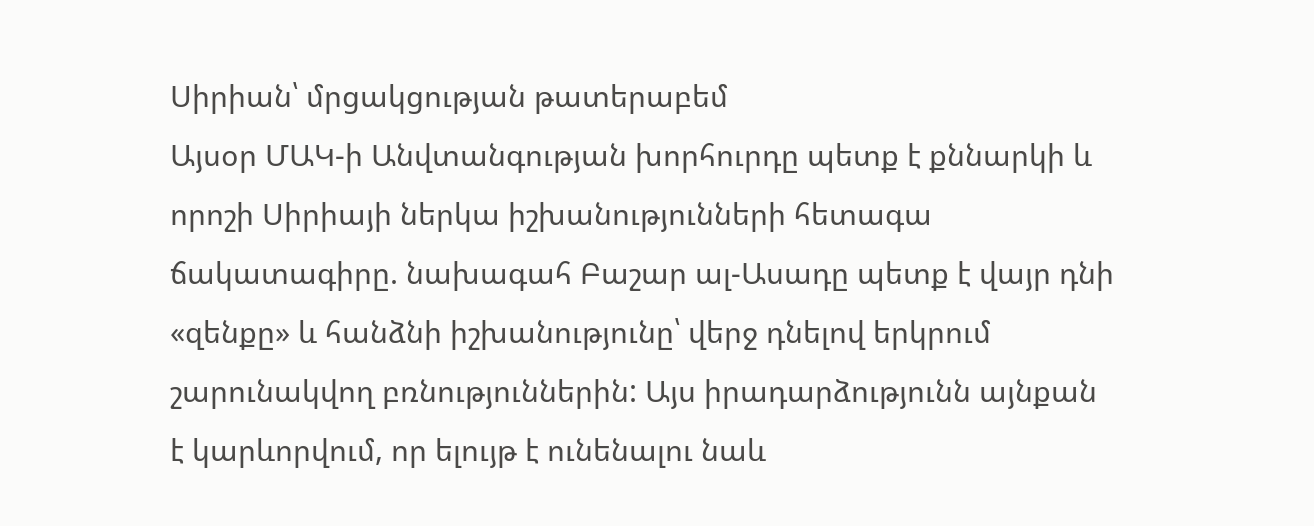Սիրիան՝ մրցակցության թատերաբեմ
Այսօր ՄԱԿ-ի Անվտանգության խորհուրդը պետք է քննարկի և որոշի Սիրիայի ներկա իշխանությունների հետագա ճակատագիրը. նախագահ Բաշար ալ-Ասադը պետք է վայր դնի «զենքը» և հանձնի իշխանությունը՝ վերջ դնելով երկրում շարունակվող բռնություններին: Այս իրադարձությունն այնքան է կարևորվում, որ ելույթ է ունենալու նաև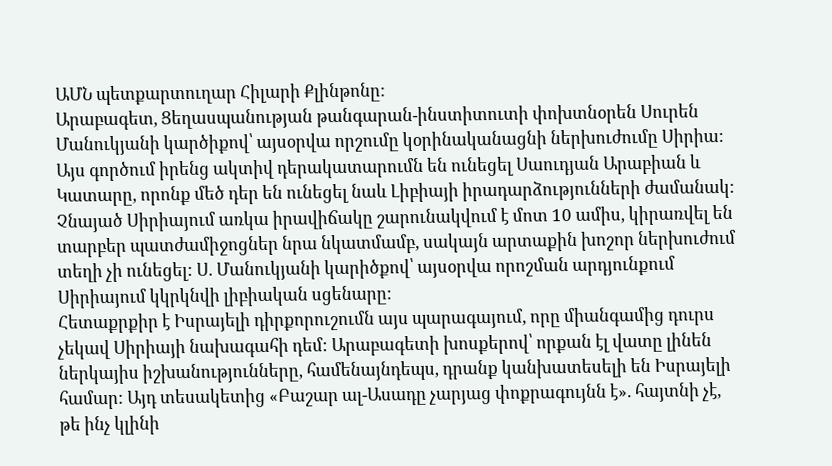ԱՄՆ պետքարտուղար Հիլարի Քլինթոնը:
Արաբագետ, Ցեղասպանության թանգարան-ինստիտուտի փոխտնօրեն Սուրեն Մանուկյանի կարծիքով՝ այսօրվա որշումը կօրինականացնի ներխուժումը Սիրիա: Այս գործում իրենց ակտիվ դերակատարումն են ունեցել Սաուդյան Արաբիան և Կատարը, որոնք մեծ դեր են ունեցել նաև Լիբիայի իրադարձությունների ժամանակ:
Չնայած Սիրիայում առկա իրավիճակը շարունակվում է մոտ 10 ամիս, կիրառվել են տարբեր պատժամիջոցներ նրա նկատմամբ, սակայն արտաքին խոշոր ներխուժում տեղի չի ունեցել: Ս. Մանուկյանի կարիծքով՝ այսօրվա որոշման արդյունքում Սիրիայում կկրկնվի լիբիական սցենարը:
Հետաքրքիր է Իսրայելի դիրքորուշումն այս պարագայում, որը միանգամից դուրս չեկավ Սիրիայի նախագահի դեմ: Արաբագետի խոսքերով՝ որքան էլ վատը լինեն ներկայիս իշխանությունները, համենայնդեպս, դրանք կանխատեսելի են Իսրայելի համար: Այդ տեսակետից «Բաշար ալ-Ասադը չարյաց փոքրագույնն է». հայտնի չէ, թե ինչ կլինի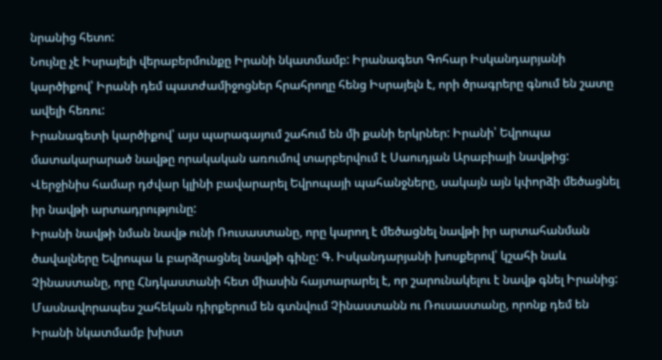նրանից հետո:
Նույնը չէ Իսրայելի վերաբերմունքը Իրանի նկատմամբ: Իրանագետ Գոհար Իսկանդարյանի կարծիքով՝ Իրանի դեմ պատժամիջոցներ հրահրողը հենց Իսրայելն է, որի ծրագրերը գնում են շատը ավելի հեռու:
Իրանագետի կարծիքով՝ այս պարագայում շահում են մի քանի երկրներ: Իրանի՝ Եվրոպա մատակարարած նավթը որակական առումով տարբերվում է Սաուդյան Արաբիայի նավթից: Վերջինիս համար դժվար կլինի բավարարել Եվրոպայի պահանջները, սակայն այն կփորձի մեծացնել իր նավթի արտադրությունը:
Իրանի նավթի նման նավթ ունի Ռուսաստանը, որը կարող է մեծացնել նավթի իր արտահանման ծավալները Եվրոպա և բարձրացնել նավթի գինը: Գ. Իսկանդարյանի խոսքերով՝ կշահի նաև Չինաստանը, որը Հնդկաստանի հետ միասին հայտարարել է, որ շարունակելու է նավթ գնել Իրանից: Մասնավորապես շահեկան դիրքերում են գտնվում Չինաստանն ու Ռուսաստանը, որոնք դեմ են Իրանի նկատմամբ խիստ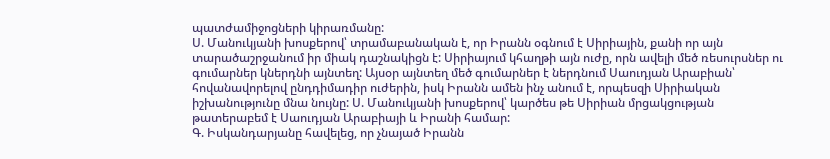պատժամիջոցների կիրառմանը:
Ս. Մանուկյանի խոսքերով՝ տրամաբանական է, որ Իրանն օգնում է Սիրիային, քանի որ այն տարածաշրջանում իր միակ դաշնակիցն է: Սիրիայում կհաղթի այն ուժը, որն ավելի մեծ ռեսուրսներ ու գումարներ կներդնի այնտեղ: Այսօր այնտեղ մեծ գումարներ է ներդնում Սաուդյան Արաբիան՝ հովանավորելով ընդդիմադիր ուժերին, իսկ Իրանն ամեն ինչ անում է, որպեսզի Սիրիական իշխանությունը մնա նույնը: Ս. Մանուկյանի խոսքերով՝ կարծես թե Սիրիան մրցակցության թատերաբեմ է Սաուդյան Արաբիայի և Իրանի համար:
Գ. Իսկանդարյանը հավելեց, որ չնայած Իրանն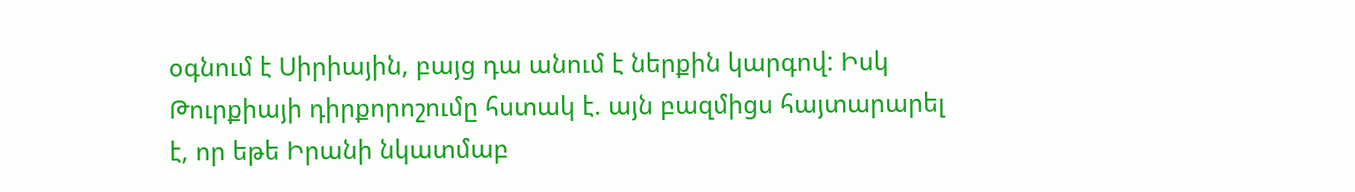օգնում է Սիրիային, բայց դա անում է ներքին կարգով: Իսկ Թուրքիայի դիրքորոշումը հստակ է. այն բազմիցս հայտարարել է, որ եթե Իրանի նկատմաբ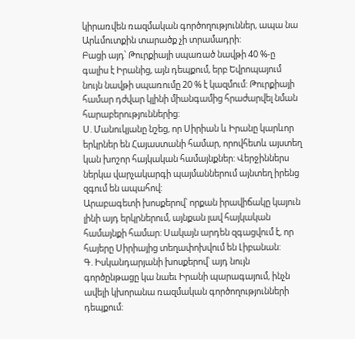կիրառվեն ռազմական գործողություններ, ապա նա Արևմուտքին տարածք չի տրամադրի:
Բացի այդ՝ Թուրքիայի սպառած նավթի 40 %-ը գալիս է Իրանից, այն դեպքում, երբ Եվրոպայում նույն նավթի սպառումը 20 % է կազմում: Թուրքիայի համար դժվար կլինի միանգամից հրաժարվել նման հարաբերություններից:
Ս. Մանուկյանը նշեց, որ Սիրիան և Իրանը կարևոր երկրներ են Հայաստանի համար, որովհետև այստեղ կան խոշոր հայկական համայնքներ: Վերջիններս ներկա վարչակարգի պայմաններում այնտեղ իրենց զգում են ապահով:
Արաբագետի խոսքերով՝ որքան իրավիճակը կայուն լինի այդ երկրներում, այնքան լավ հայկական համայնքի համար: Սակայն արդեն զգացվում է, որ հայերը Սիրիայից տեղափոխվում են Լիբանան:
Գ. Իսկանդարյանի խոսքերով՝ այդ նույն գործընթացը կա նաեւ Իրանի պարագայում, ինչն ավելի կխորանա ռազմական գործողությունների դեպքում: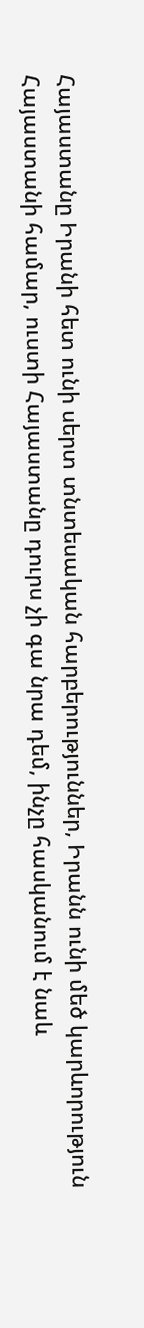Հայաստանը Իրանի հետ ունի սերտ տնտեսական հարբերություններ, Իրանն ունի մեծ կարևորություն Հայաստանի համար, ուստի Հայաստանը դուրս չի գա նրա դեմ, ինչը հասկանում է նաև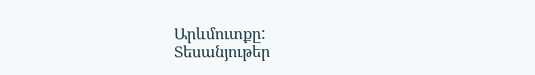Արևմուտքը:
Տեսանյութեր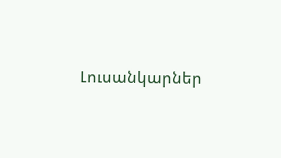Լուսանկարներ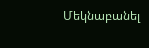Մեկնաբանել